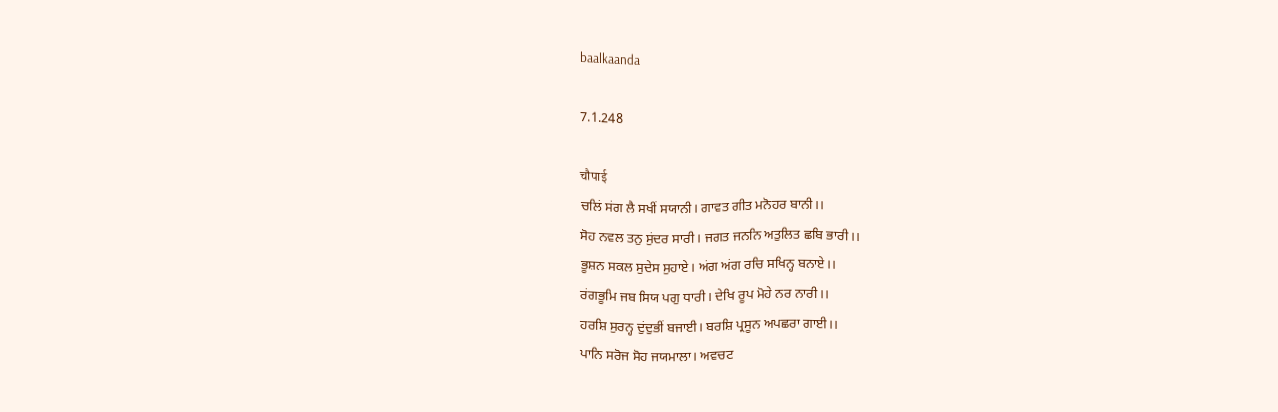baalkaanda

7.1.248

चौपाई
ਚਲਿਂ ਸਂਗ ਲੈ ਸਖੀਂ ਸਯਾਨੀ। ਗਾਵਤ ਗੀਤ ਮਨੋਹਰ ਬਾਨੀ।।
ਸੋਹ ਨਵਲ ਤਨੁ ਸੁਂਦਰ ਸਾਰੀ। ਜਗਤ ਜਨਨਿ ਅਤੁਲਿਤ ਛਬਿ ਭਾਰੀ।।
ਭੂਸ਼ਨ ਸਕਲ ਸੁਦੇਸ ਸੁਹਾਏ। ਅਂਗ ਅਂਗ ਰਚਿ ਸਖਿਨ੍ਹ ਬਨਾਏ।।
ਰਂਗਭੂਮਿ ਜਬ ਸਿਯ ਪਗੁ ਧਾਰੀ। ਦੇਖਿ ਰੂਪ ਮੋਹੇ ਨਰ ਨਾਰੀ।।
ਹਰਸ਼ਿ ਸੁਰਨ੍ਹ ਦੁਂਦੁਭੀਂ ਬਜਾਈ। ਬਰਸ਼ਿ ਪ੍ਰਸੂਨ ਅਪਛਰਾ ਗਾਈ।।
ਪਾਨਿ ਸਰੋਜ ਸੋਹ ਜਯਮਾਲਾ। ਅਵਚਟ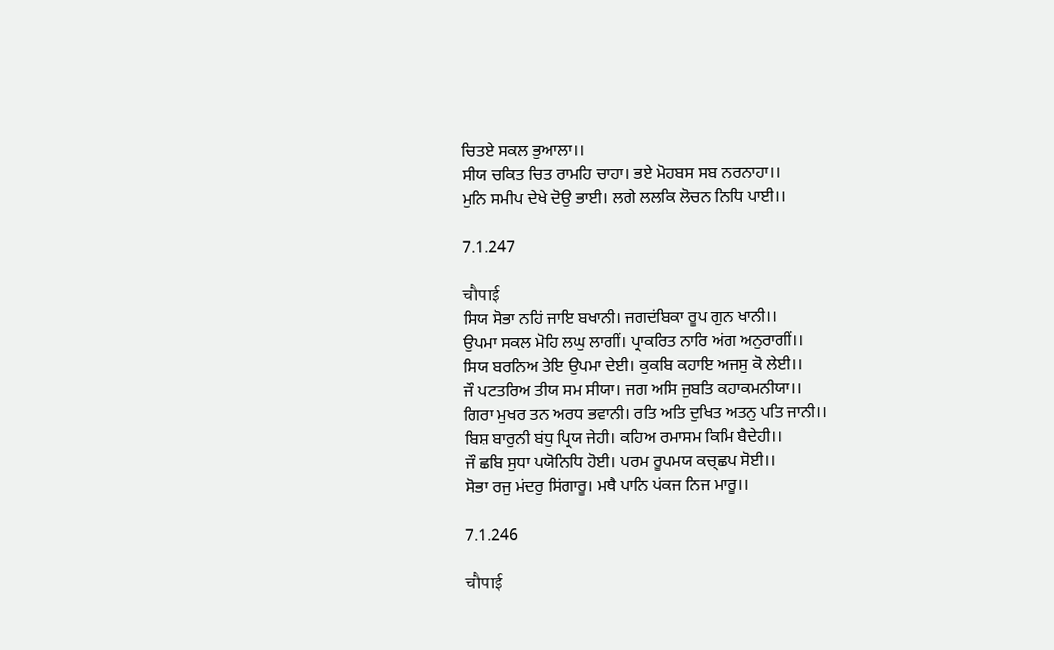ਚਿਤਏ ਸਕਲ ਭੁਆਲਾ।।
ਸੀਯ ਚਕਿਤ ਚਿਤ ਰਾਮਹਿ ਚਾਹਾ। ਭਏ ਮੋਹਬਸ ਸਬ ਨਰਨਾਹਾ।।
ਮੁਨਿ ਸਮੀਪ ਦੇਖੇ ਦੋਉ ਭਾਈ। ਲਗੇ ਲਲਕਿ ਲੋਚਨ ਨਿਧਿ ਪਾਈ।।

7.1.247

चौपाई
ਸਿਯ ਸੋਭਾ ਨਹਿਂ ਜਾਇ ਬਖਾਨੀ। ਜਗਦਂਬਿਕਾ ਰੂਪ ਗੁਨ ਖਾਨੀ।।
ਉਪਮਾ ਸਕਲ ਮੋਹਿ ਲਘੁ ਲਾਗੀਂ। ਪ੍ਰਾਕਰਿਤ ਨਾਰਿ ਅਂਗ ਅਨੁਰਾਗੀਂ।।
ਸਿਯ ਬਰਨਿਅ ਤੇਇ ਉਪਮਾ ਦੇਈ। ਕੁਕਬਿ ਕਹਾਇ ਅਜਸੁ ਕੋ ਲੇਈ।।
ਜੌ ਪਟਤਰਿਅ ਤੀਯ ਸਮ ਸੀਯਾ। ਜਗ ਅਸਿ ਜੁਬਤਿ ਕਹਾਕਮਨੀਯਾ।।
ਗਿਰਾ ਮੁਖਰ ਤਨ ਅਰਧ ਭਵਾਨੀ। ਰਤਿ ਅਤਿ ਦੁਖਿਤ ਅਤਨੁ ਪਤਿ ਜਾਨੀ।।
ਬਿਸ਼ ਬਾਰੁਨੀ ਬਂਧੁ ਪ੍ਰਿਯ ਜੇਹੀ। ਕਹਿਅ ਰਮਾਸਮ ਕਿਮਿ ਬੈਦੇਹੀ।।
ਜੌ ਛਬਿ ਸੁਧਾ ਪਯੋਨਿਧਿ ਹੋਈ। ਪਰਮ ਰੂਪਮਯ ਕਚ੍ਛਪ ਸੋਈ।।
ਸੋਭਾ ਰਜੁ ਮਂਦਰੁ ਸਿਂਗਾਰੂ। ਮਥੈ ਪਾਨਿ ਪਂਕਜ ਨਿਜ ਮਾਰੂ।।

7.1.246

चौपाई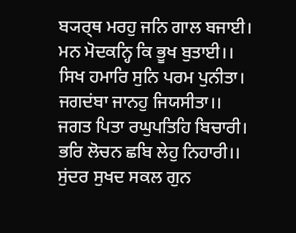ਬ੍ਯਰ੍ਥ ਮਰਹੁ ਜਨਿ ਗਾਲ ਬਜਾਈ। ਮਨ ਮੋਦਕਨ੍ਹਿ ਕਿ ਭੂਖ ਬੁਤਾਈ।।
ਸਿਖ ਹਮਾਰਿ ਸੁਨਿ ਪਰਮ ਪੁਨੀਤਾ। ਜਗਦਂਬਾ ਜਾਨਹੁ ਜਿਯਸੀਤਾ।।
ਜਗਤ ਪਿਤਾ ਰਘੁਪਤਿਹਿ ਬਿਚਾਰੀ। ਭਰਿ ਲੋਚਨ ਛਬਿ ਲੇਹੁ ਨਿਹਾਰੀ।।
ਸੁਂਦਰ ਸੁਖਦ ਸਕਲ ਗੁਨ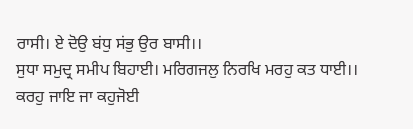ਰਾਸੀ। ਏ ਦੋਉ ਬਂਧੁ ਸਂਭੁ ਉਰ ਬਾਸੀ।।
ਸੁਧਾ ਸਮੁਦ੍ਰ ਸਮੀਪ ਬਿਹਾਈ। ਮਰਿਗਜਲੁ ਨਿਰਖਿ ਮਰਹੁ ਕਤ ਧਾਈ।।
ਕਰਹੁ ਜਾਇ ਜਾ ਕਹੁਜੋਈ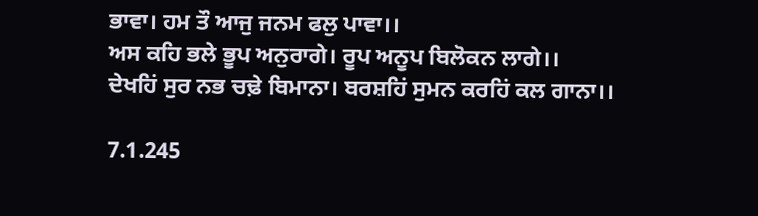ਭਾਵਾ। ਹਮ ਤੌ ਆਜੁ ਜਨਮ ਫਲੁ ਪਾਵਾ।।
ਅਸ ਕਹਿ ਭਲੇ ਭੂਪ ਅਨੁਰਾਗੇ। ਰੂਪ ਅਨੂਪ ਬਿਲੋਕਨ ਲਾਗੇ।।
ਦੇਖਹਿਂ ਸੁਰ ਨਭ ਚਢ਼ੇ ਬਿਮਾਨਾ। ਬਰਸ਼ਹਿਂ ਸੁਮਨ ਕਰਹਿਂ ਕਲ ਗਾਨਾ।।

7.1.245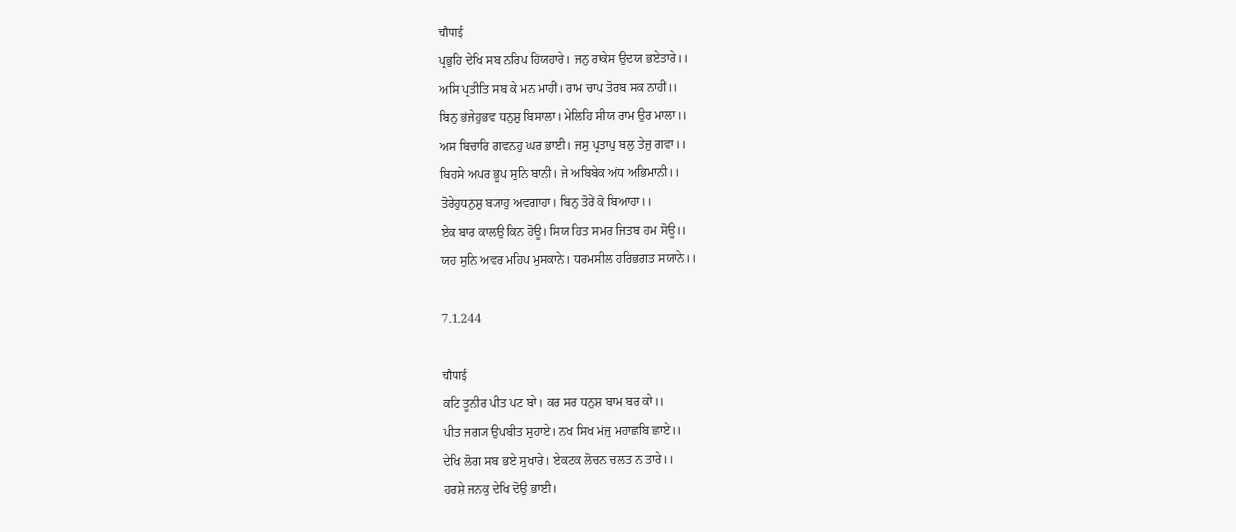चौपाई
ਪ੍ਰਭੁਹਿ ਦੇਖਿ ਸਬ ਨਰਿਪ ਹਿਂਯਹਾਰੇ। ਜਨੁ ਰਾਕੇਸ ਉਦਯ ਭਏਤਾਰੇ।।
ਅਸਿ ਪ੍ਰਤੀਤਿ ਸਬ ਕੇ ਮਨ ਮਾਹੀਂ। ਰਾਮ ਚਾਪ ਤੋਰਬ ਸਕ ਨਾਹੀਂ।।
ਬਿਨੁ ਭਂਜੇਹੁਭਵ ਧਨੁਸ਼ੁ ਬਿਸਾਲਾ। ਮੇਲਿਹਿ ਸੀਯ ਰਾਮ ਉਰ ਮਾਲਾ।।
ਅਸ ਬਿਚਾਰਿ ਗਵਨਹੁ ਘਰ ਭਾਈ। ਜਸੁ ਪ੍ਰਤਾਪੁ ਬਲੁ ਤੇਜੁ ਗਵਾ।।
ਬਿਹਸੇ ਅਪਰ ਭੂਪ ਸੁਨਿ ਬਾਨੀ। ਜੇ ਅਬਿਬੇਕ ਅਂਧ ਅਭਿਮਾਨੀ।।
ਤੋਰੇਹੁਧਨੁਸ਼ੁ ਬ੍ਯਾਹੁ ਅਵਗਾਹਾ। ਬਿਨੁ ਤੋਰੇਂ ਕੋ ਬਿਆਹਾ।।
ਏਕ ਬਾਰ ਕਾਲਉ ਕਿਨ ਹੋਊ। ਸਿਯ ਹਿਤ ਸਮਰ ਜਿਤਬ ਹਮ ਸੋਊ।।
ਯਹ ਸੁਨਿ ਅਵਰ ਮਹਿਪ ਮੁਸਕਾਨੇ। ਧਰਮਸੀਲ ਹਰਿਭਗਤ ਸਯਾਨੇ।।

7.1.244

चौपाई
ਕਟਿ ਤੂਨੀਰ ਪੀਤ ਪਟ ਬਾੇ। ਕਰ ਸਰ ਧਨੁਸ਼ ਬਾਮ ਬਰ ਕਾੇ।।
ਪੀਤ ਜਗ੍ਯ ਉਪਬੀਤ ਸੁਹਾਏ। ਨਖ ਸਿਖ ਮਂਜੁ ਮਹਾਛਬਿ ਛਾਏ।।
ਦੇਖਿ ਲੋਗ ਸਬ ਭਏ ਸੁਖਾਰੇ। ਏਕਟਕ ਲੋਚਨ ਚਲਤ ਨ ਤਾਰੇ।।
ਹਰਸ਼ੇ ਜਨਕੁ ਦੇਖਿ ਦੋਉ ਭਾਈ।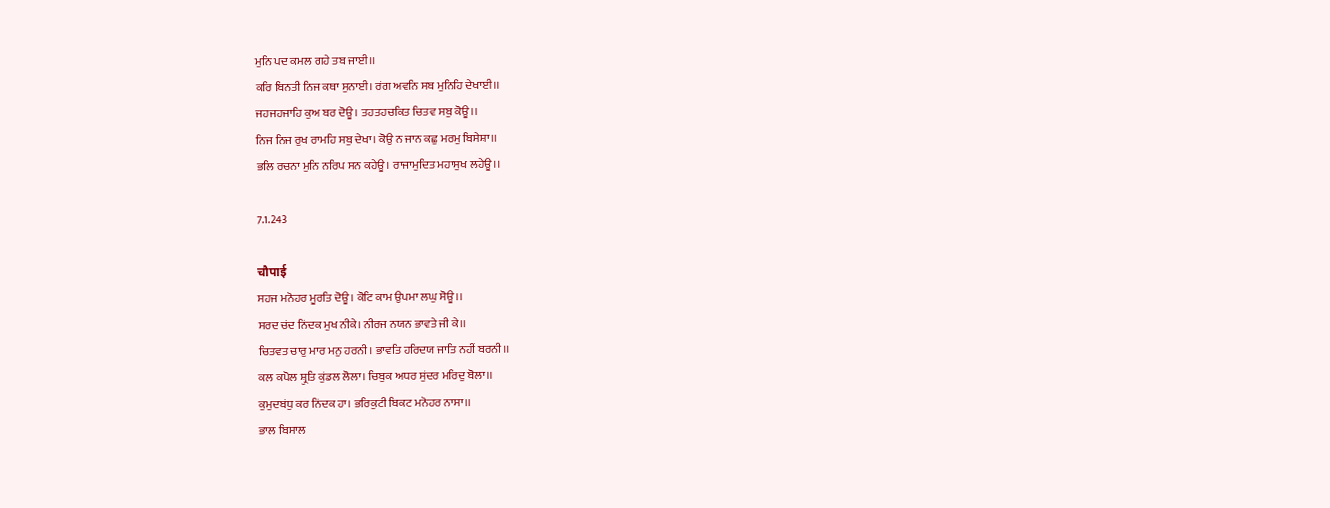ਮੁਨਿ ਪਦ ਕਮਲ ਗਹੇ ਤਬ ਜਾਈ।।
ਕਰਿ ਬਿਨਤੀ ਨਿਜ ਕਥਾ ਸੁਨਾਈ। ਰਂਗ ਅਵਨਿ ਸਬ ਮੁਨਿਹਿ ਦੇਖਾਈ।।
ਜਹਜਹਜਾਹਿ ਕੁਅ ਬਰ ਦੋਊ। ਤਹਤਹਚਕਿਤ ਚਿਤਵ ਸਬੁ ਕੋਊ।।
ਨਿਜ ਨਿਜ ਰੁਖ ਰਾਮਹਿ ਸਬੁ ਦੇਖਾ। ਕੋਉ ਨ ਜਾਨ ਕਛੁ ਮਰਮੁ ਬਿਸੇਸ਼ਾ।।
ਭਲਿ ਰਚਨਾ ਮੁਨਿ ਨਰਿਪ ਸਨ ਕਹੇਊ। ਰਾਜਾਮੁਦਿਤ ਮਹਾਸੁਖ ਲਹੇਊ।।

7.1.243

चौपाई
ਸਹਜ ਮਨੋਹਰ ਮੂਰਤਿ ਦੋਊ। ਕੋਟਿ ਕਾਮ ਉਪਮਾ ਲਘੁ ਸੋਊ।।
ਸਰਦ ਚਂਦ ਨਿਂਦਕ ਮੁਖ ਨੀਕੇ। ਨੀਰਜ ਨਯਨ ਭਾਵਤੇ ਜੀ ਕੇ।।
ਚਿਤਵਤ ਚਾਰੁ ਮਾਰ ਮਨੁ ਹਰਨੀ। ਭਾਵਤਿ ਹਰਿਦਯ ਜਾਤਿ ਨਹੀਂ ਬਰਨੀ।।
ਕਲ ਕਪੋਲ ਸ਼੍ਰੁਤਿ ਕੁਂਡਲ ਲੋਲਾ। ਚਿਬੁਕ ਅਧਰ ਸੁਂਦਰ ਮਰਿਦੁ ਬੋਲਾ।।
ਕੁਮੁਦਬਂਧੁ ਕਰ ਨਿਂਦਕ ਹਾ। ਭਰਿਕੁਟੀ ਬਿਕਟ ਮਨੋਹਰ ਨਾਸਾ।।
ਭਾਲ ਬਿਸਾਲ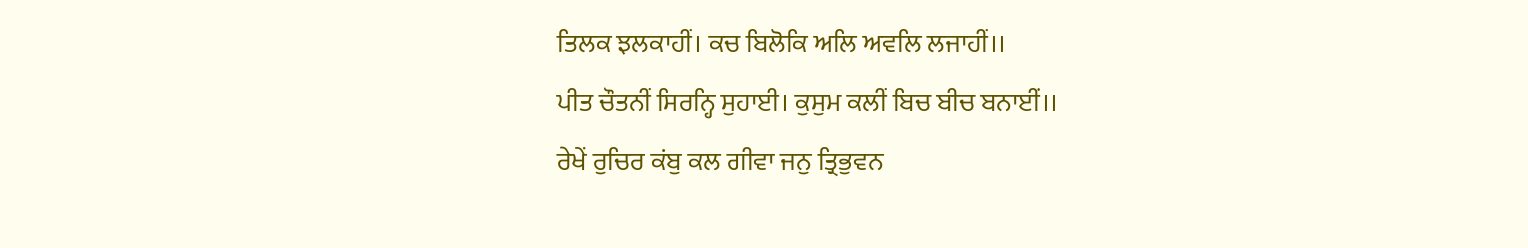ਤਿਲਕ ਝਲਕਾਹੀਂ। ਕਚ ਬਿਲੋਕਿ ਅਲਿ ਅਵਲਿ ਲਜਾਹੀਂ।।
ਪੀਤ ਚੌਤਨੀਂ ਸਿਰਨ੍ਹਿ ਸੁਹਾਈ। ਕੁਸੁਮ ਕਲੀਂ ਬਿਚ ਬੀਚ ਬਨਾਈਂ।।
ਰੇਖੇਂ ਰੁਚਿਰ ਕਂਬੁ ਕਲ ਗੀਵਾ ਜਨੁ ਤ੍ਰਿਭੁਵਨ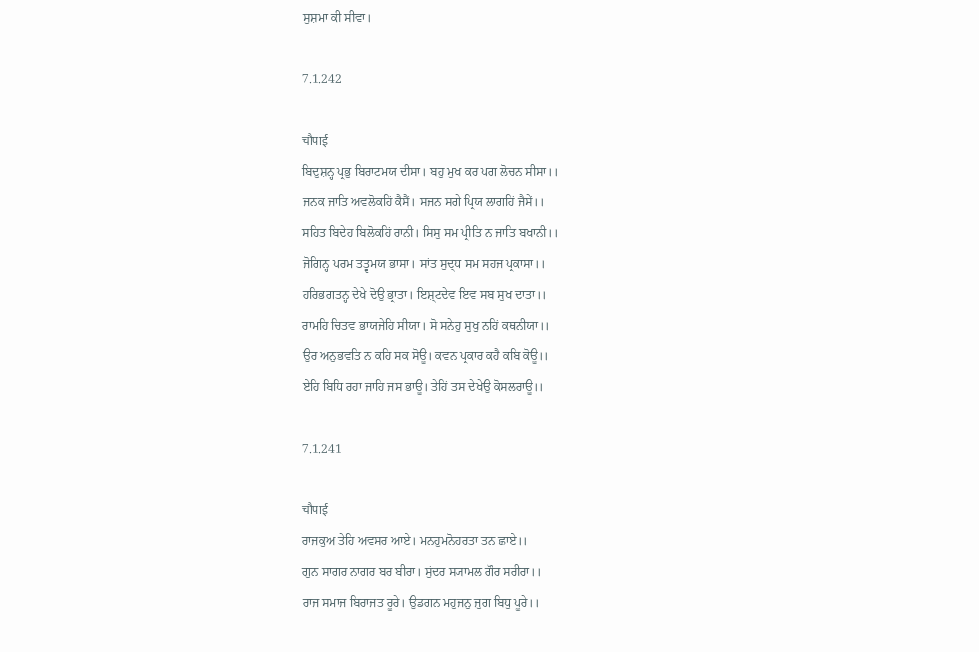ਸੁਸ਼ਮਾ ਕੀ ਸੀਵਾ।

7.1.242

चौपाई
ਬਿਦੁਸ਼ਨ੍ਹ ਪ੍ਰਭੁ ਬਿਰਾਟਮਯ ਦੀਸਾ। ਬਹੁ ਮੁਖ ਕਰ ਪਗ ਲੋਚਨ ਸੀਸਾ।।
ਜਨਕ ਜਾਤਿ ਅਵਲੋਕਹਿਂ ਕੈਸੈਂ। ਸਜਨ ਸਗੇ ਪ੍ਰਿਯ ਲਾਗਹਿਂ ਜੈਸੇਂ।।
ਸਹਿਤ ਬਿਦੇਹ ਬਿਲੋਕਹਿਂ ਰਾਨੀ। ਸਿਸੁ ਸਮ ਪ੍ਰੀਤਿ ਨ ਜਾਤਿ ਬਖਾਨੀ।।
ਜੋਗਿਨ੍ਹ ਪਰਮ ਤਤ੍ਵਮਯ ਭਾਸਾ। ਸਾਂਤ ਸੁਦ੍ਧ ਸਮ ਸਹਜ ਪ੍ਰਕਾਸਾ।।
ਹਰਿਭਗਤਨ੍ਹ ਦੇਖੇ ਦੋਉ ਭ੍ਰਾਤਾ। ਇਸ਼੍ਟਦੇਵ ਇਵ ਸਬ ਸੁਖ ਦਾਤਾ।।
ਰਾਮਹਿ ਚਿਤਵ ਭਾਯਜੇਹਿ ਸੀਯਾ। ਸੋ ਸਨੇਹੁ ਸੁਖੁ ਨਹਿਂ ਕਥਨੀਯਾ।।
ਉਰ ਅਨੁਭਵਤਿ ਨ ਕਹਿ ਸਕ ਸੋਊ। ਕਵਨ ਪ੍ਰਕਾਰ ਕਹੈ ਕਬਿ ਕੋਊ।।
ਏਹਿ ਬਿਧਿ ਰਹਾ ਜਾਹਿ ਜਸ ਭਾਊ। ਤੇਹਿਂ ਤਸ ਦੇਖੇਉ ਕੋਸਲਰਾਊ।।

7.1.241

चौपाई
ਰਾਜਕੁਅ ਤੇਹਿ ਅਵਸਰ ਆਏ। ਮਨਹੁਮਨੋਹਰਤਾ ਤਨ ਛਾਏ।।
ਗੁਨ ਸਾਗਰ ਨਾਗਰ ਬਰ ਬੀਰਾ। ਸੁਂਦਰ ਸ੍ਯਾਮਲ ਗੌਰ ਸਰੀਰਾ।।
ਰਾਜ ਸਮਾਜ ਬਿਰਾਜਤ ਰੂਰੇ। ਉਡਗਨ ਮਹੁਜਨੁ ਜੁਗ ਬਿਧੁ ਪੂਰੇ।।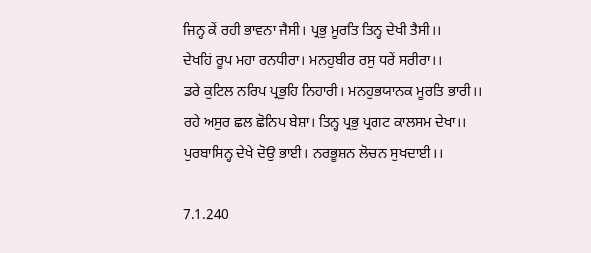ਜਿਨ੍ਹ ਕੇਂ ਰਹੀ ਭਾਵਨਾ ਜੈਸੀ। ਪ੍ਰਭੁ ਮੂਰਤਿ ਤਿਨ੍ਹ ਦੇਖੀ ਤੈਸੀ।।
ਦੇਖਹਿਂ ਰੂਪ ਮਹਾ ਰਨਧੀਰਾ। ਮਨਹੁਬੀਰ ਰਸੁ ਧਰੇਂ ਸਰੀਰਾ।।
ਡਰੇ ਕੁਟਿਲ ਨਰਿਪ ਪ੍ਰਭੁਹਿ ਨਿਹਾਰੀ। ਮਨਹੁਭਯਾਨਕ ਮੂਰਤਿ ਭਾਰੀ।।
ਰਹੇ ਅਸੁਰ ਛਲ ਛੋਨਿਪ ਬੇਸ਼ਾ। ਤਿਨ੍ਹ ਪ੍ਰਭੁ ਪ੍ਰਗਟ ਕਾਲਸਮ ਦੇਖਾ।।
ਪੁਰਬਾਸਿਨ੍ਹ ਦੇਖੇ ਦੋਉ ਭਾਈ। ਨਰਭੂਸ਼ਨ ਲੋਚਨ ਸੁਖਦਾਈ।।

7.1.240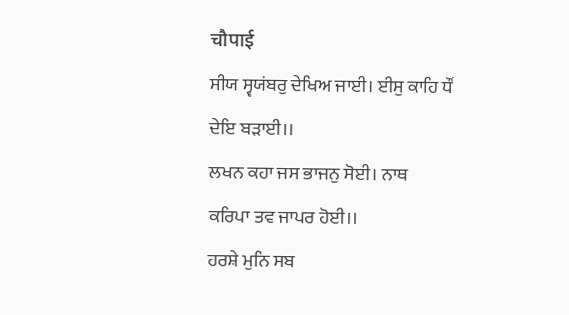चौपाई
ਸੀਯ ਸ੍ਵਯਂਬਰੁ ਦੇਖਿਅ ਜਾਈ। ਈਸੁ ਕਾਹਿ ਧੌਂ ਦੇਇ ਬਡ਼ਾਈ।।
ਲਖਨ ਕਹਾ ਜਸ ਭਾਜਨੁ ਸੋਈ। ਨਾਥ ਕਰਿਪਾ ਤਵ ਜਾਪਰ ਹੋਈ।।
ਹਰਸ਼ੇ ਮੁਨਿ ਸਬ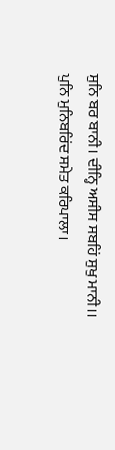ਸੁਨਿ ਬਰ ਬਾਨੀ। ਦੀਨ੍ਹਿ ਅਸੀਸ ਸਬਹਿਂ ਸੁਖੁ ਮਾਨੀ।।
ਪੁਨਿ ਮੁਨਿਬਰਿਂਦ ਸਮੇਤ ਕਰਿਪਾਲਾ।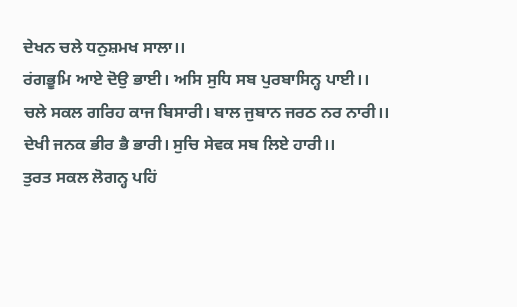ਦੇਖਨ ਚਲੇ ਧਨੁਸ਼ਮਖ ਸਾਲਾ।।
ਰਂਗਭੂਮਿ ਆਏ ਦੋਉ ਭਾਈ। ਅਸਿ ਸੁਧਿ ਸਬ ਪੁਰਬਾਸਿਨ੍ਹ ਪਾਈ।।
ਚਲੇ ਸਕਲ ਗਰਿਹ ਕਾਜ ਬਿਸਾਰੀ। ਬਾਲ ਜੁਬਾਨ ਜਰਠ ਨਰ ਨਾਰੀ।।
ਦੇਖੀ ਜਨਕ ਭੀਰ ਭੈ ਭਾਰੀ। ਸੁਚਿ ਸੇਵਕ ਸਬ ਲਿਏ ਹਾਰੀ।।
ਤੁਰਤ ਸਕਲ ਲੋਗਨ੍ਹ ਪਹਿਂ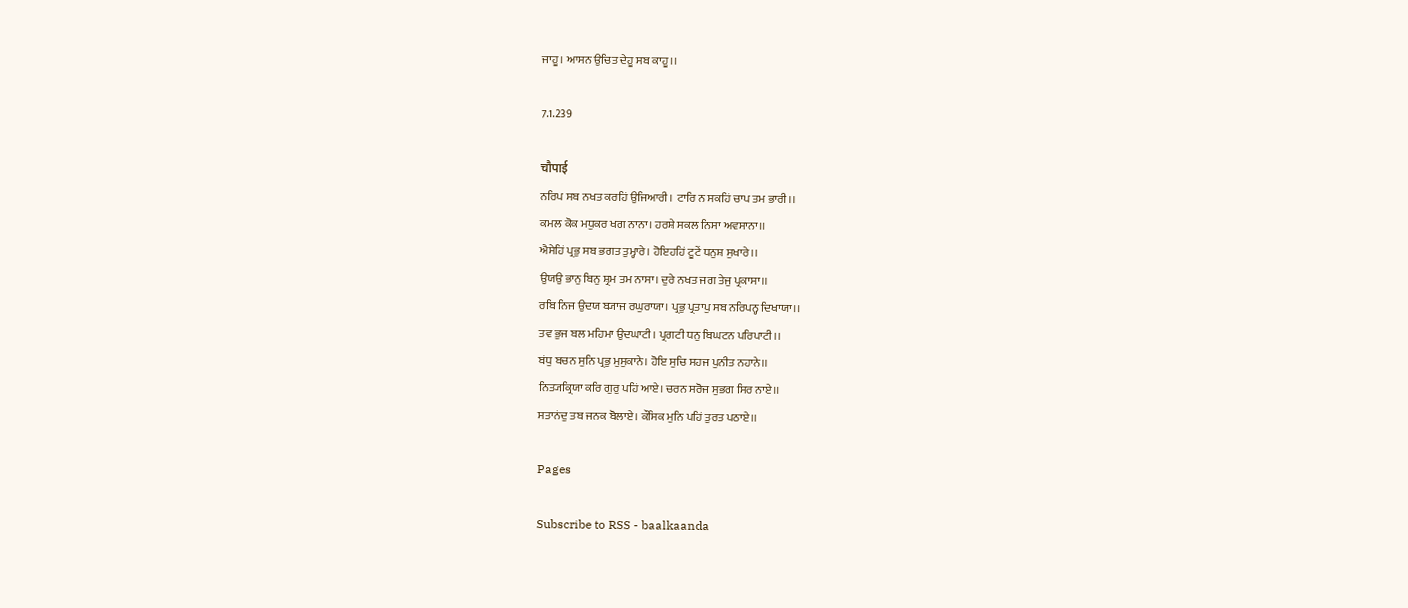ਜਾਹੂ। ਆਸਨ ਉਚਿਤ ਦੇਹੂ ਸਬ ਕਾਹੂ।।

7.1.239

चौपाई
ਨਰਿਪ ਸਬ ਨਖਤ ਕਰਹਿਂ ਉਜਿਆਰੀ। ਟਾਰਿ ਨ ਸਕਹਿਂ ਚਾਪ ਤਮ ਭਾਰੀ।।
ਕਮਲ ਕੋਕ ਮਧੁਕਰ ਖਗ ਨਾਨਾ। ਹਰਸ਼ੇ ਸਕਲ ਨਿਸਾ ਅਵਸਾਨਾ।।
ਐਸੇਹਿਂ ਪ੍ਰਭੁ ਸਬ ਭਗਤ ਤੁਮ੍ਹਾਰੇ। ਹੋਇਹਹਿਂ ਟੂਟੇਂ ਧਨੁਸ਼ ਸੁਖਾਰੇ।।
ਉਯਉ ਭਾਨੁ ਬਿਨੁ ਸ਼੍ਰਮ ਤਮ ਨਾਸਾ। ਦੁਰੇ ਨਖਤ ਜਗ ਤੇਜੁ ਪ੍ਰਕਾਸਾ।।
ਰਬਿ ਨਿਜ ਉਦਯ ਬ੍ਯਾਜ ਰਘੁਰਾਯਾ। ਪ੍ਰਭੁ ਪ੍ਰਤਾਪੁ ਸਬ ਨਰਿਪਨ੍ਹ ਦਿਖਾਯਾ।।
ਤਵ ਭੁਜ ਬਲ ਮਹਿਮਾ ਉਦਘਾਟੀ। ਪ੍ਰਗਟੀ ਧਨੁ ਬਿਘਟਨ ਪਰਿਪਾਟੀ।।
ਬਂਧੁ ਬਚਨ ਸੁਨਿ ਪ੍ਰਭੁ ਮੁਸੁਕਾਨੇ। ਹੋਇ ਸੁਚਿ ਸਹਜ ਪੁਨੀਤ ਨਹਾਨੇ।।
ਨਿਤ੍ਯਕ੍ਰਿਯਾ ਕਰਿ ਗੁਰੁ ਪਹਿਂ ਆਏ। ਚਰਨ ਸਰੋਜ ਸੁਭਗ ਸਿਰ ਨਾਏ।।
ਸਤਾਨਂਦੁ ਤਬ ਜਨਕ ਬੋਲਾਏ। ਕੌਸਿਕ ਮੁਨਿ ਪਹਿਂ ਤੁਰਤ ਪਠਾਏ।।

Pages

Subscribe to RSS - baalkaanda